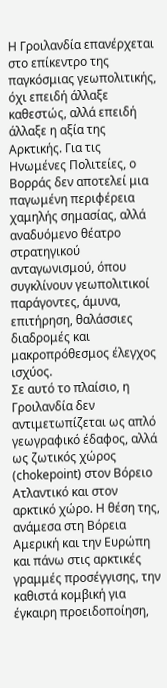Η Γροιλανδία επανέρχεται στο επίκεντρο της παγκόσμιας γεωπολιτικής, όχι επειδή άλλαξε καθεστώς, αλλά επειδή άλλαξε η αξία της Αρκτικής. Για τις Ηνωμένες Πολιτείες, ο Βορράς δεν αποτελεί μια παγωμένη περιφέρεια χαμηλής σημασίας, αλλά αναδυόμενο θέατρο στρατηγικού ανταγωνισμού, όπου συγκλίνουν γεωπολιτικοί παράγοντες, άμυνα, επιτήρηση, θαλάσσιες διαδρομές και μακροπρόθεσμος έλεγχος ισχύος.
Σε αυτό το πλαίσιο, η Γροιλανδία δεν αντιμετωπίζεται ως απλό γεωγραφικό έδαφος, αλλά ως ζωτικός χώρος (chokepoint) στον Βόρειο Ατλαντικό και στον αρκτικό χώρο. Η θέση της, ανάμεσα στη Βόρεια Αμερική και την Ευρώπη και πάνω στις αρκτικές γραμμές προσέγγισης, την καθιστά κομβική για έγκαιρη προειδοποίηση,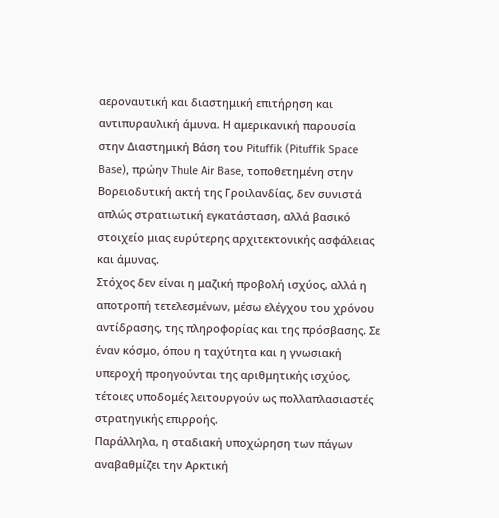αεροναυτική και διαστημική επιτήρηση και αντιπυραυλική άμυνα. Η αμερικανική παρουσία στην Διαστημική Βάση του Pituffik (Pituffik Space Base), πρώην Thule Air Base, τοποθετημένη στην Βορειοδυτική ακτή της Γροιλανδίας, δεν συνιστά απλώς στρατιωτική εγκατάσταση, αλλά βασικό στοιχείο μιας ευρύτερης αρχιτεκτονικής ασφάλειας και άμυνας.
Στόχος δεν είναι η μαζική προβολή ισχύος, αλλά η αποτροπή τετελεσμένων, μέσω ελέγχου του χρόνου αντίδρασης, της πληροφορίας και της πρόσβασης. Σε έναν κόσμο, όπου η ταχύτητα και η γνωσιακή υπεροχή προηγούνται της αριθμητικής ισχύος, τέτοιες υποδομές λειτουργούν ως πολλαπλασιαστές στρατηγικής επιρροής.
Παράλληλα, η σταδιακή υποχώρηση των πάγων αναβαθμίζει την Αρκτική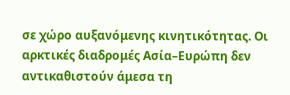σε χώρο αυξανόμενης κινητικότητας. Οι αρκτικές διαδρομές Ασία–Ευρώπη δεν αντικαθιστούν άμεσα τη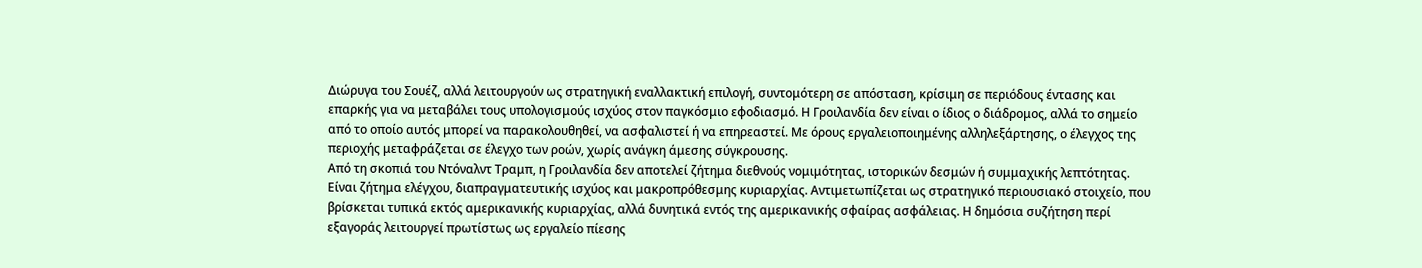Διώρυγα του Σουέζ, αλλά λειτουργούν ως στρατηγική εναλλακτική επιλογή, συντομότερη σε απόσταση, κρίσιμη σε περιόδους έντασης και επαρκής για να μεταβάλει τους υπολογισμούς ισχύος στον παγκόσμιο εφοδιασμό. Η Γροιλανδία δεν είναι ο ίδιος ο διάδρομος, αλλά το σημείο από το οποίο αυτός μπορεί να παρακολουθηθεί, να ασφαλιστεί ή να επηρεαστεί. Με όρους εργαλειοποιημένης αλληλεξάρτησης, ο έλεγχος της περιοχής μεταφράζεται σε έλεγχο των ροών, χωρίς ανάγκη άμεσης σύγκρουσης.
Από τη σκοπιά του Ντόναλντ Τραμπ, η Γροιλανδία δεν αποτελεί ζήτημα διεθνούς νομιμότητας, ιστορικών δεσμών ή συμμαχικής λεπτότητας. Είναι ζήτημα ελέγχου, διαπραγματευτικής ισχύος και μακροπρόθεσμης κυριαρχίας. Αντιμετωπίζεται ως στρατηγικό περιουσιακό στοιχείο, που βρίσκεται τυπικά εκτός αμερικανικής κυριαρχίας, αλλά δυνητικά εντός της αμερικανικής σφαίρας ασφάλειας. Η δημόσια συζήτηση περί εξαγοράς λειτουργεί πρωτίστως ως εργαλείο πίεσης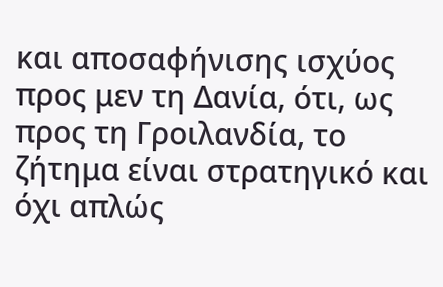και αποσαφήνισης ισχύος προς μεν τη Δανία, ότι, ως προς τη Γροιλανδία, το ζήτημα είναι στρατηγικό και όχι απλώς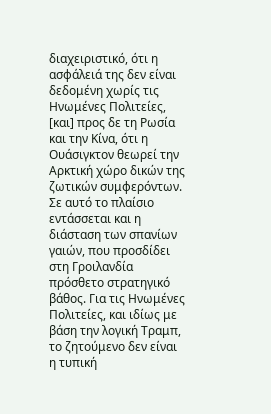διαχειριστικό, ότι η ασφάλειά της δεν είναι δεδομένη χωρίς τις Ηνωμένες Πολιτείες, [και] προς δε τη Ρωσία και την Κίνα, ότι η Ουάσιγκτον θεωρεί την Αρκτική χώρο δικών της ζωτικών συμφερόντων.
Σε αυτό το πλαίσιο εντάσσεται και η διάσταση των σπανίων γαιών, που προσδίδει στη Γροιλανδία πρόσθετο στρατηγικό βάθος. Για τις Ηνωμένες Πολιτείες, και ιδίως με βάση την λογική Τραμπ, το ζητούμενο δεν είναι η τυπική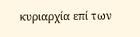κυριαρχία επί των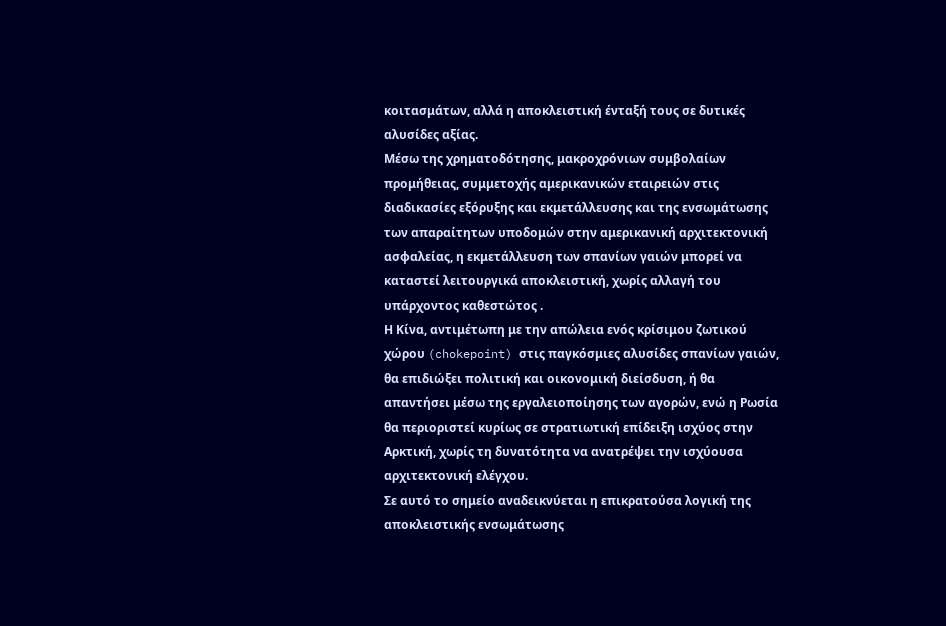κοιτασμάτων, αλλά η αποκλειστική ένταξή τους σε δυτικές αλυσίδες αξίας.
Μέσω της χρηματοδότησης, μακροχρόνιων συμβολαίων προμήθειας, συμμετοχής αμερικανικών εταιρειών στις διαδικασίες εξόρυξης και εκμετάλλευσης και της ενσωμάτωσης των απαραίτητων υποδομών στην αμερικανική αρχιτεκτονική ασφαλείας, η εκμετάλλευση των σπανίων γαιών μπορεί να καταστεί λειτουργικά αποκλειστική, χωρίς αλλαγή του υπάρχοντος καθεστώτος .
Η Κίνα, αντιμέτωπη με την απώλεια ενός κρίσιμου ζωτικού χώρου (chokepoint) στις παγκόσμιες αλυσίδες σπανίων γαιών, θα επιδιώξει πολιτική και οικονομική διείσδυση, ή θα απαντήσει μέσω της εργαλειοποίησης των αγορών, ενώ η Ρωσία θα περιοριστεί κυρίως σε στρατιωτική επίδειξη ισχύος στην Αρκτική, χωρίς τη δυνατότητα να ανατρέψει την ισχύουσα αρχιτεκτονική ελέγχου.
Σε αυτό το σημείο αναδεικνύεται η επικρατούσα λογική της αποκλειστικής ενσωμάτωσης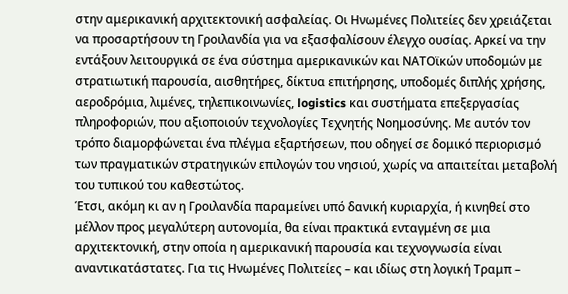στην αμερικανική αρχιτεκτονική ασφαλείας. Οι Ηνωμένες Πολιτείες δεν χρειάζεται να προσαρτήσουν τη Γροιλανδία για να εξασφαλίσουν έλεγχο ουσίας. Αρκεί να την εντάξουν λειτουργικά σε ένα σύστημα αμερικανικών και ΝΑΤΟϊκών υποδομών με στρατιωτική παρουσία, αισθητήρες, δίκτυα επιτήρησης, υποδομές διπλής χρήσης, αεροδρόμια, λιμένες, τηλεπικοινωνίες, logistics και συστήματα επεξεργασίας πληροφοριών, που αξιοποιούν τεχνολογίες Τεχνητής Νοημοσύνης. Με αυτόν τον τρόπο διαμορφώνεται ένα πλέγμα εξαρτήσεων, που οδηγεί σε δομικό περιορισμό των πραγματικών στρατηγικών επιλογών του νησιού, χωρίς να απαιτείται μεταβολή του τυπικού του καθεστώτος.
Έτσι, ακόμη κι αν η Γροιλανδία παραμείνει υπό δανική κυριαρχία, ή κινηθεί στο μέλλον προς μεγαλύτερη αυτονομία, θα είναι πρακτικά ενταγμένη σε μια αρχιτεκτονική, στην οποία η αμερικανική παρουσία και τεχνογνωσία είναι αναντικατάστατες. Για τις Ηνωμένες Πολιτείες – και ιδίως στη λογική Τραμπ –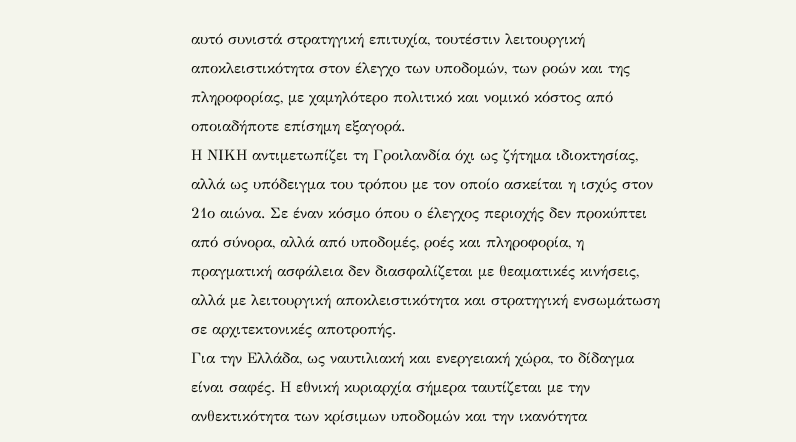αυτό συνιστά στρατηγική επιτυχία, τουτέστιν λειτουργική αποκλειστικότητα στον έλεγχο των υποδομών, των ροών και της πληροφορίας, με χαμηλότερο πολιτικό και νομικό κόστος από οποιαδήποτε επίσημη εξαγορά.
Η ΝΙΚΗ αντιμετωπίζει τη Γροιλανδία όχι ως ζήτημα ιδιοκτησίας, αλλά ως υπόδειγμα του τρόπου με τον οποίο ασκείται η ισχύς στον 21ο αιώνα. Σε έναν κόσμο όπου ο έλεγχος περιοχής δεν προκύπτει από σύνορα, αλλά από υποδομές, ροές και πληροφορία, η πραγματική ασφάλεια δεν διασφαλίζεται με θεαματικές κινήσεις, αλλά με λειτουργική αποκλειστικότητα και στρατηγική ενσωμάτωση σε αρχιτεκτονικές αποτροπής.
Για την Ελλάδα, ως ναυτιλιακή και ενεργειακή χώρα, το δίδαγμα είναι σαφές. Η εθνική κυριαρχία σήμερα ταυτίζεται με την ανθεκτικότητα των κρίσιμων υποδομών και την ικανότητα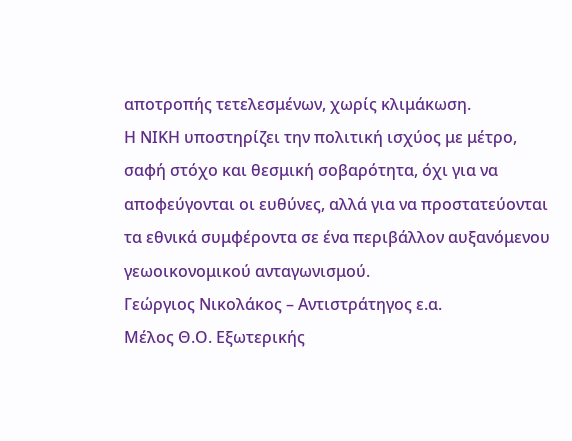αποτροπής τετελεσμένων, χωρίς κλιμάκωση.
Η ΝΙΚΗ υποστηρίζει την πολιτική ισχύος με μέτρο, σαφή στόχο και θεσμική σοβαρότητα, όχι για να αποφεύγονται οι ευθύνες, αλλά για να προστατεύονται τα εθνικά συμφέροντα σε ένα περιβάλλον αυξανόμενου γεωοικονομικού ανταγωνισμού.
Γεώργιος Νικολάκος – Αντιστράτηγος ε.α.
Μέλος Θ.Ο. Εξωτερικής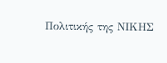Πολιτικής της ΝΙΚΗΣ